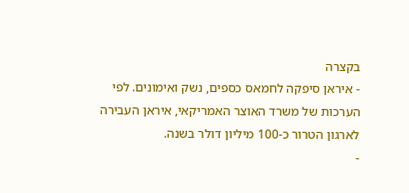בקצרה
- איראן סיפקה לחמאס כספים, נשק ואימונים. לפי הערכות של משרד האוצר האמריקאי, איראן העבירה לארגון הטרור כ-100 מיליון דולר בשנה.
-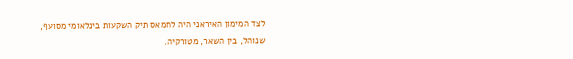לצד המימון האיראני היה לחמאס תיק השקעות בינלאומי מסועף, שנוהל, בין השאר, מטורקיה.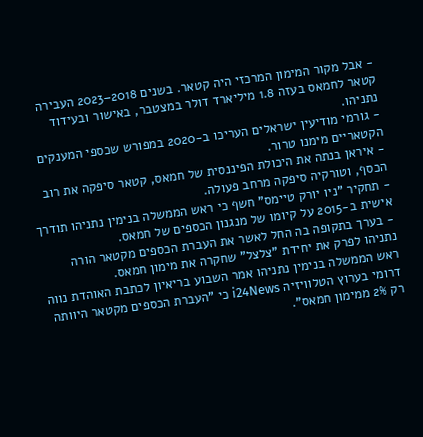- אבל מקור המימון המרכזי היה קטאר. בשנים 2018–2023 העבירה קטאר לחמאס בעזה 1.8 מיליארד דולר במצטבר, באישור ובעידוד נתניהו.
- גורמי מודיעין ישראלים העריכו ב-2020 במפורש שכספי המענקים הקטאריים מימנו טרור.
- איראן בנתה את היכולת הפיננסית של חמאס, קטאר סיפקה את רוב הכסף, וטורקיה סיפקה מרחב פעולה.
- תחקיר "ניו יורק טיימס" חשף כי ראש הממשלה בנימין נתניהו תודרך אישית ב-2015 על קיומו של מנגנון הכספים של חמאס.
- בערך בתקופה בה החל לאשר את העברת הכספים מקטאר הורה נתניהו לפרק את יחידת "צלצל" שחקרה את מימון חמאס.
ראש הממשלה בנימין נתניהו אמר השבוע בריאיון לכתבת האוהדת נווה דרומי בערוץ הטלוויזיה i24News כי "העברת הכספים מקטאר היוותה רק 2% ממימון חמאס".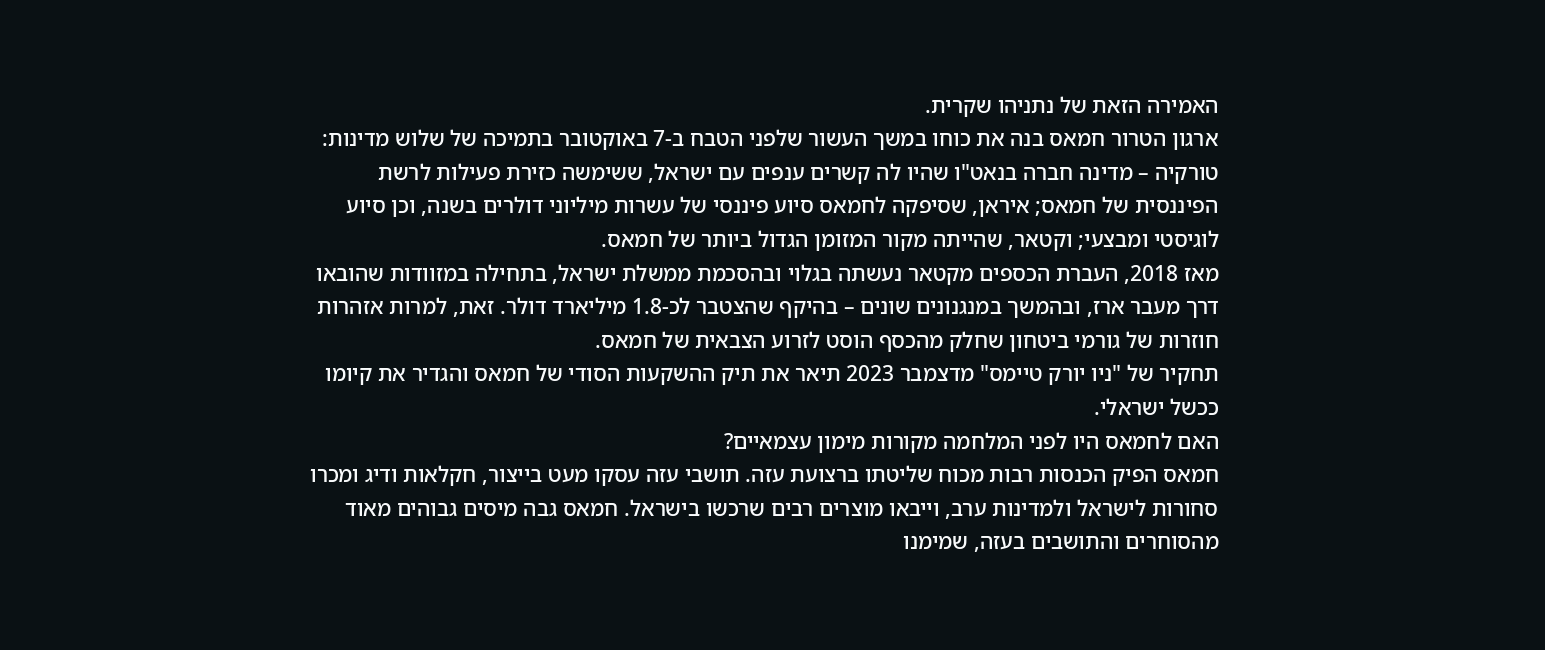האמירה הזאת של נתניהו שקרית.
ארגון הטרור חמאס בנה את כוחו במשך העשור שלפני הטבח ב-7 באוקטובר בתמיכה של שלוש מדינות: טורקיה – מדינה חברה בנאט"ו שהיו לה קשרים ענפים עם ישראל, ששימשה כזירת פעילות לרשת הפיננסית של חמאס; איראן, שסיפקה לחמאס סיוע פיננסי של עשרות מיליוני דולרים בשנה, וכן סיוע לוגיסטי ומבצעי; וקטאר, שהייתה מקור המזומן הגדול ביותר של חמאס.
מאז 2018, העברת הכספים מקטאר נעשתה בגלוי ובהסכמת ממשלת ישראל, בתחילה במזוודות שהובאו דרך מעבר ארז, ובהמשך במנגנונים שונים – בהיקף שהצטבר לכ-1.8 מיליארד דולר. זאת, למרות אזהרות חוזרות של גורמי ביטחון שחלק מהכסף הוסט לזרוע הצבאית של חמאס.
תחקיר של "ניו יורק טיימס" מדצמבר 2023 תיאר את תיק ההשקעות הסודי של חמאס והגדיר את קיומו ככשל ישראלי.
האם לחמאס היו לפני המלחמה מקורות מימון עצמאיים?
חמאס הפיק הכנסות רבות מכוח שליטתו ברצועת עזה. תושבי עזה עסקו מעט בייצור, חקלאות ודיג ומכרו סחורות לישראל ולמדינות ערב, וייבאו מוצרים רבים שרכשו בישראל. חמאס גבה מיסים גבוהים מאוד מהסוחרים והתושבים בעזה, שמימנו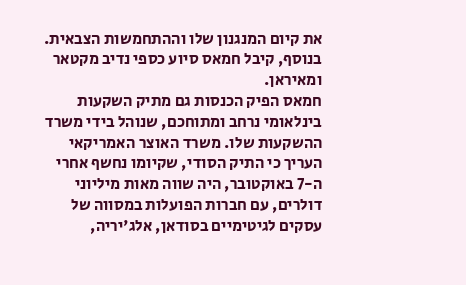את קיום המנגנון שלו וההתחמשות הצבאית. בנוסף, קיבל חמאס סיוע כספי נדיב מקטאר ומאיראן.
חמאס הפיק הכנסות גם מתיק השקעות בינלאומי נרחב ומתוחכם, שנוהל בידי משרד ההשקעות שלו. משרד האוצר האמריקאי העריך כי התיק הסודי, שקיומו נחשף אחרי ה-7 באוקטובר, היה שווה מאות מיליוני דולרים, עם חברות הפועלות במסווה של עסקים לגיטימיים בסודאן, אלג'יריה,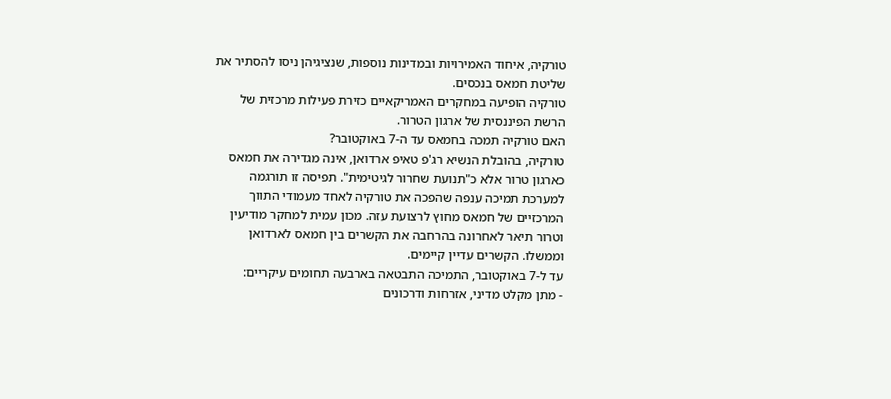טורקיה, איחוד האמירויות ובמדינות נוספות, שנציגיהן ניסו להסתיר את שליטת חמאס בנכסים.
טורקיה הופיעה במחקרים האמריקאיים כזירת פעילות מרכזית של הרשת הפיננסית של ארגון הטרור.
האם טורקיה תמכה בחמאס עד ה-7 באוקטובר?
טורקיה, בהובלת הנשיא רג'פ טאיפ ארדואן, אינה מגדירה את חמאס כארגון טרור אלא כ"תנועת שחרור לגיטימית". תפיסה זו תורגמה למערכת תמיכה ענפה שהפכה את טורקיה לאחד מעמודי התווך המרכזיים של חמאס מחוץ לרצועת עזה. מכון עמית למחקר מודיעין וטרור תיאר לאחרונה בהרחבה את הקשרים בין חמאס לארדואן וממשלו. הקשרים עדיין קיימים.
עד ל-7 באוקטובר, התמיכה התבטאה בארבעה תחומים עיקריים:
- מתן מקלט מדיני, אזרחות ודרכונים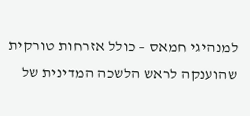למנהיגי חמאס – כולל אזרחות טורקית שהוענקה לראש הלשכה המדינית של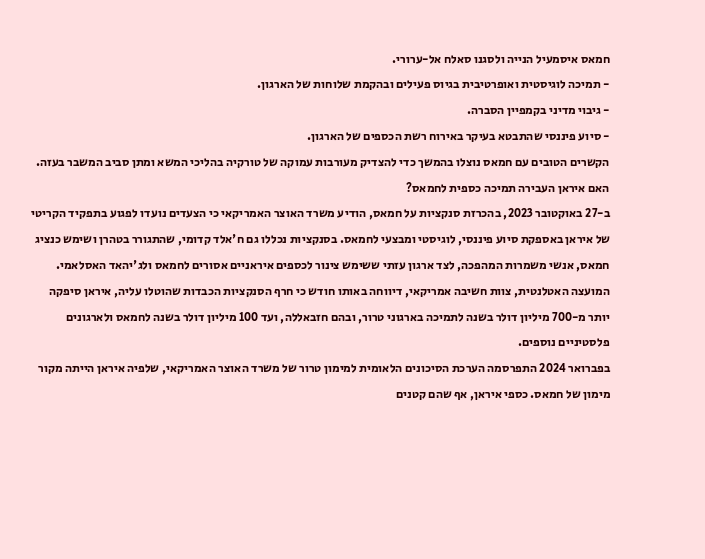חמאס איסמעיל הנייה ולסגנו סאלח אל-ערורי.
- תמיכה לוגיסטית ואופרטיבית בגיוס פעילים ובהקמת שלוחות של הארגון.
- גיבוי מדיני בקמפיין הסברה.
- סיוע פיננסי שהתבטא בעיקר באירוח רשת הכספים של הארגון.
הקשרים הטובים עם חמאס נוצלו בהמשך כדי להצדיק מעורבות עמוקה של טורקיה בהליכי המשא ומתן סביב המשבר בעזה.
האם איראן העבירה תמיכה כספית לחמאס?
ב-27 באוקטובר 2023, בהכרזת סנקציות על חמאס, הודיע משרד האוצר האמריקאי כי הצעדים נועדו לפגוע בתפקיד הקריטי של איראן באספקת סיוע פיננסי, לוגיסטי ומבצעי לחמאס. בסנקציות נכללו גם ח'אלד קדומי, שהתגורר בטהרן ושימש כנציג חמאס, אנשי משמרות המהפכה, לצד ארגון עזתי ששימש צינור לכספים איראניים אסורים לחמאס ולג'יהאד האסלאמי.
המועצה האטלנטית, צוות חשיבה אמריקאי, דיווחה באותו חודש כי חרף הסנקציות הכבדות שהוטלו עליה, איראן סיפקה יותר מ-700 מיליון דולר בשנה לתמיכה בארגוני טרור, ובהם חזבאללה, ועד 100 מיליון דולר בשנה לחמאס ולארגונים פלסטיניים נוספים.
בפברואר 2024 התפרסמה הערכת הסיכונים הלאומית למימון טרור של משרד האוצר האמריקאי, שלפיה איראן הייתה מקור מימון של חמאס. כספי איראן, אף שהם קטנים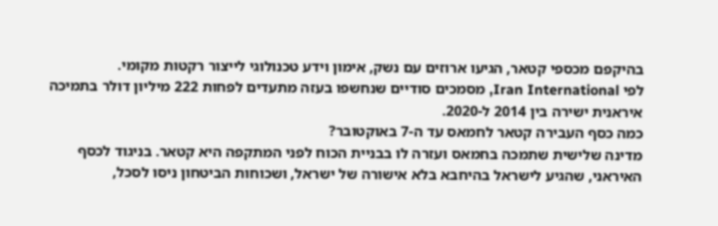בהיקפם מכספי קטאר, הגיעו ארוזים עם נשק, אימון וידע טכנולוגי לייצור רקטות מקומי.
לפי Iran International, מסמכים סודיים שנחשפו בעזה מתעדים לפחות 222 מיליון דולר בתמיכה איראנית ישירה בין 2014 ל-2020.
כמה כסף העבירה קטאר לחמאס עד ה-7 באוקטובר?
מדינה שלישית שתמכה בחמאס ועזרה לו בבניית הכוח לפני המתקפה היא קטאר. בניגוד לכסף האיראני, שהגיע לישראל בהיחבא בלא אישורה של ישראל, ושכוחות הביטחון ניסו לסכל,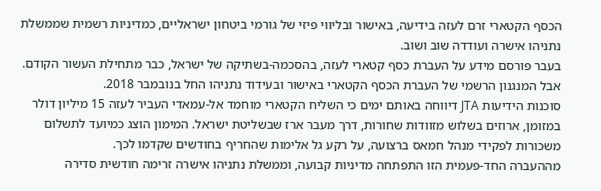הכסף הקטארי זרם לעזה בידיעה, באישור ובליווי פיזי של גורמי ביטחון ישראליים, כמדיניות רשמית שממשלת נתניהו אישרה ועודדה שוב ושוב.
בעבר פורסם מידע על העברת כסף קטארי לעזה, בהסכמה-בשתיקה של ישראל, כבר מתחילת העשור הקודם. אבל המנגנון הרשמי של העברת הכסף הקטארי באישור ובעידוד נתניהו החל בנובמבר 2018.
סוכנות הידיעות JTA דיווחה באותם ימים כי השליח הקטארי מוחמד אל-עמאדי העביר לעזה 15 מיליון דולר במזומן, ארוזים בשלוש מזוודות שחורות, דרך מעבר ארז שבשליטת ישראל. המימון הוצג כמיועד לתשלום משכורות לפקידי מנהל חמאס ברצועה, על רקע גל אלימות שהחריף בחודשים שקדמו לכך.
מההעברה החד-פעמית הזו התפתחה מדיניות קבועה, וממשלת נתניהו אישרה זרימה חודשית סדירה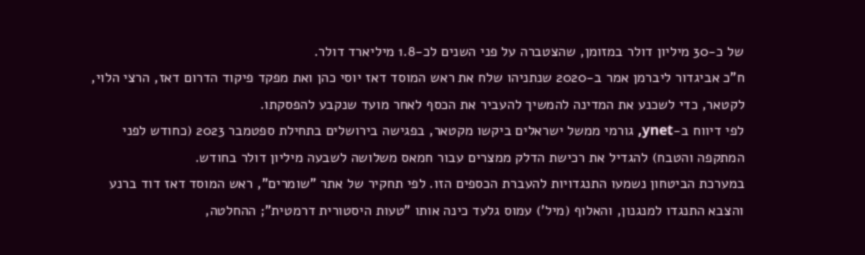של כ-30 מיליון דולר במזומן, שהצטברה על פני השנים לכ-1.8 מיליארד דולר.
ח"כ אביגדור ליברמן אמר ב-2020 שנתניהו שלח את ראש המוסד דאז יוסי כהן ואת מפקד פיקוד הדרום דאז, הרצי הלוי, לקטאר, כדי לשכנע את המדינה להמשיך להעביר את הכסף לאחר מועד שנקבע להפסקתו.
לפי דיווח ב-ynet, גורמי ממשל ישראלים ביקשו מקטאר, בפגישה בירושלים בתחילת ספטמבר 2023 (כחודש לפני המתקפה והטבח) להגדיל את רכישת הדלק ממצרים עבור חמאס משלושה לשבעה מיליון דולר בחודש.
במערכת הביטחון נשמעו התנגדויות להעברת הכספים הזו. לפי תחקיר של אתר "שומרים", ראש המוסד דאז דוד ברנע והצבא התנגדו למנגנון, והאלוף (מיל') עמוס גלעד כינה אותו "טעות היסטורית דרמטית"; ההחלטה,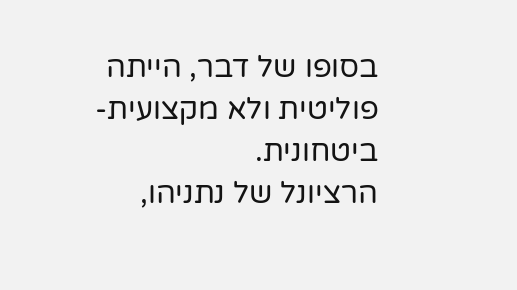בסופו של דבר, הייתה פוליטית ולא מקצועית-ביטחונית.
הרציונל של נתניהו,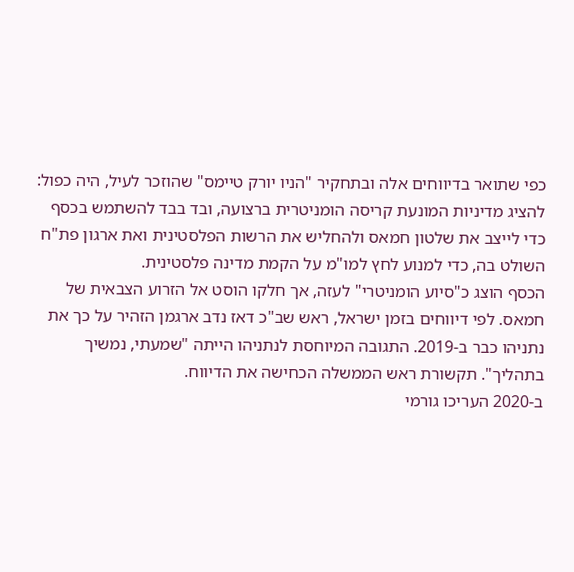כפי שתואר בדיווחים אלה ובתחקיר "הניו יורק טיימס" שהוזכר לעיל, היה כפול: להציג מדיניות המונעת קריסה הומניטרית ברצועה, ובד בבד להשתמש בכסף כדי לייצב את שלטון חמאס ולהחליש את הרשות הפלסטינית ואת ארגון פת"ח השולט בה, כדי למנוע לחץ למו"מ על הקמת מדינה פלסטינית.
הכסף הוצג כ"סיוע הומניטרי" לעזה, אך חלקו הוסט אל הזרוע הצבאית של חמאס. לפי דיווחים בזמן ישראל, ראש שב"כ דאז נדב ארגמן הזהיר על כך את נתניהו כבר ב-2019. התגובה המיוחסת לנתניהו הייתה "שמעתי, נמשיך בתהליך". תקשורת ראש הממשלה הכחישה את הדיווח.
ב-2020 העריכו גורמי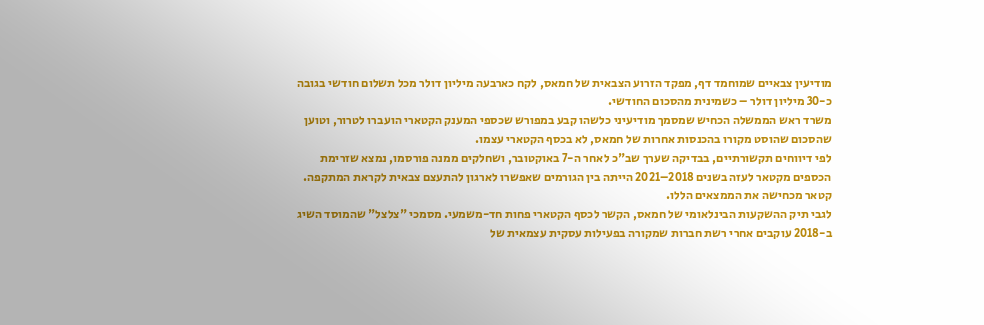מודיעין צבאיים שמוחמד דף, מפקד הזרוע הצבאית של חמאס, לקח כארבעה מיליון דולר מכל תשלום חודשי בגובה כ-30 מיליון דולר – כשמינית מהסכום החודשי.
משרד ראש הממשלה הכחיש שמסמך מודיעיני כלשהו קבע במפורש שכספי המענק הקטארי הועברו לטרור, וטוען שהסכום שהוסט מקורו בהכנסות אחרות של חמאס, לא בכסף הקטארי עצמו.
לפי דיווחים תקשורתיים, בבדיקה שערך שב"כ לאחר ה-7 באוקטובר, ושחלקים ממנה פורסמו, נמצא שזרימת הכספים מקטאר לעזה בשנים 2018–2021 הייתה בין הגורמים שאפשרו לארגון להתעצם צבאית לקראת המתקפה. קטאר מכחישה את הממצאים הללו.
לגבי תיק ההשקעות הבינלאומי של חמאס, הקשר לכסף הקטארי פחות חד-משמעי. מסמכי "צלצל" שהמוסד השיג ב-2018 עוקבים אחרי רשת חברות שמקורה בפעילות עסקית עצמאית של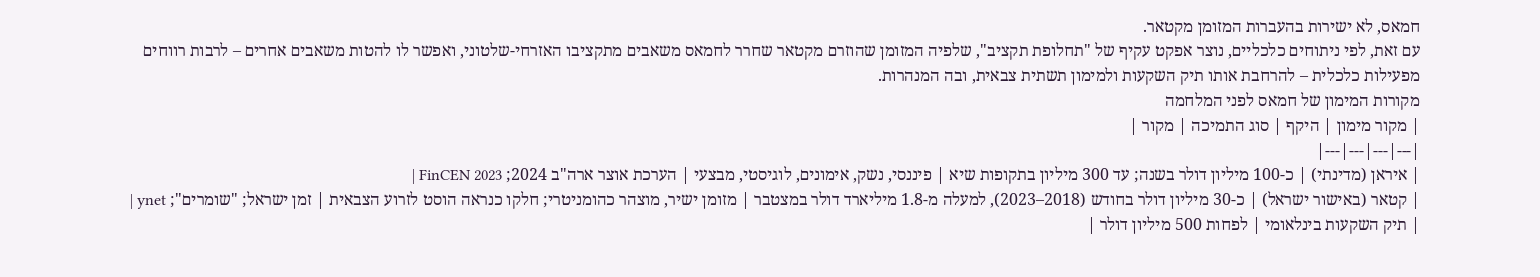חמאס, לא ישירות בהעברות המזומן מקטאר.
עם זאת, לפי ניתוחים כלכליים, נוצר אפקט עקיף של "תחלופת תקציב", שלפיה המזומן שהוזרם מקטאר שחרר לחמאס משאבים מתקציבו האזרחי-שלטוני, ואפשר לו להטות משאבים אחרים – לרבות רווחים מפעילות כלכלית – להרחבת אותו תיק השקעות ולמימון תשתית צבאית, ובה המנהרות.
מקורות המימון של חמאס לפני המלחמה
| מקור מימון | היקף | סוג התמיכה | מקור |
|---|---|---|---|
| איראן (מדינתי) | כ-100 מיליון דולר בשנה; עד 300 מיליון בתקופות שיא | פיננסי, נשק, אימונים, לוגיסטי, מבצעי | הערכת אוצר ארה"ב 2024; FinCEN 2023 |
| קטאר (באישור ישראל) | כ-30 מיליון דולר בחודש (2018–2023), למעלה מ-1.8 מיליארד דולר במצטבר | מזומן ישיר, מוצהר כהומניטרי; חלקו כנראה הוסט לזרוע הצבאית | זמן ישראל; "שומרים"; ynet |
| תיק השקעות בינלאומי | לפחות 500 מיליון דולר |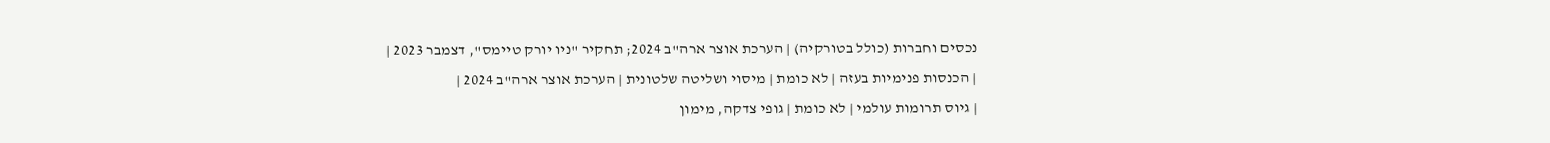נכסים וחברות (כולל בטורקיה) | הערכת אוצר ארה"ב 2024; תחקיר "ניו יורק טיימס", דצמבר 2023 |
| הכנסות פנימיות בעזה | לא כומת | מיסוי ושליטה שלטונית | הערכת אוצר ארה"ב 2024 |
| גיוס תרומות עולמי | לא כומת | גופי צדקה, מימון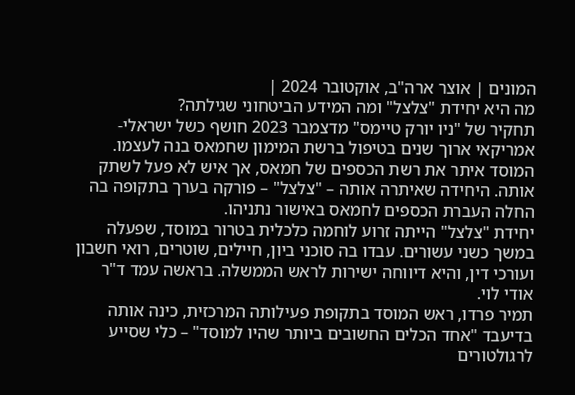המונים | אוצר ארה"ב, אוקטובר 2024 |
מה היא יחידת "צלצל" ומה המידע הביטחוני שגילתה?
תחקיר של "ניו יורק טיימס" מדצמבר 2023 חושף כשל ישראלי-אמריקאי ארוך שנים בטיפול ברשת המימון שחמאס בנה לעצמו. המוסד איתר את רשת הכספים של חמאס, אך איש לא פעל לשתק אותה. היחידה שאיתרה אותה – "צלצל" – פורקה בערך בתקופה בה החלה העברת הכספים לחמאס באישור נתניהו.
יחידת "צלצל" הייתה זרוע לוחמה כלכלית בטרור במוסד, שפעלה במשך כשני עשורים. עבדו בה סוכני ביון, חיילים, שוטרים, רואי חשבון ועורכי דין, והיא דיווחה ישירות לראש הממשלה. בראשה עמד ד"ר אודי לוי.
תמיר פרדו, ראש המוסד בתקופת פעילותה המרכזית, כינה אותה בדיעבד "אחד הכלים החשובים ביותר שהיו למוסד" – כלי שסייע לרגולטורים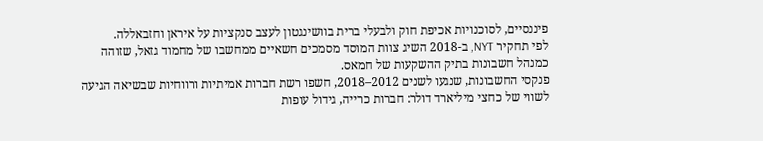פיננסיים, לסוכנויות אכיפת חוק ולבעלי ברית בוושינגטון לעצב סנקציות על איראן וחזבאללה.
לפי תחקיר NYT, ב-2018 השיג צוות המוסד מסמכים חשאיים ממחשבו של מחמוד גזאל, שזוהה כמנהל חשבונות בתיק ההשקעות של חמאס.
פנקסי החשבונות, שנגעו לשנים 2012–2018, חשפו רשת חברות אמיתיות ורווחיות שבשיאה הגיעה לשווי של כחצי מיליארד דולר: חברות כרייה, גידול עופות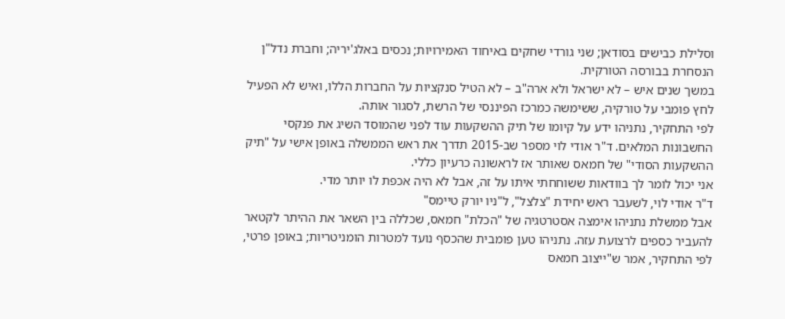וסלילת כבישים בסודאן; שני גורדי שחקים באיחוד האמירויות; נכסים באלג'יריה; וחברת נדל"ן הנסחרת בבורסה הטורקית.
במשך שנים איש – לא ישראל ולא ארה"ב – לא הטיל סנקציות על החברות הללו, ואיש לא הפעיל לחץ פומבי על טורקיה, ששימשה כמרכז הפיננסי של הרשת, לסגור אותה.
לפי התחקיר, נתניהו ידע על קיומו של תיק ההשקעות עוד לפני שהמוסד השיג את פנקסי החשבונות המלאים. ד"ר אודי לוי מספר שב-2015 תדרך את ראש הממשלה באופן אישי על "תיק ההשקעות הסודי" של חמאס שאותר אז לראשונה כרעיון כללי.
אני יכול לומר לך בוודאות ששוחחתי איתו על זה, אבל לא היה אכפת לו יותר מדי.
ד"ר אודי לוי, לשעבר ראש יחידת "צלצל", ל"ניו יורק טיימס"
אבל ממשלת נתניהו אימצה אסטרטגיה של "הכלת" חמאס, שכללה בין השאר את ההיתר לקטאר להעביר כספים לרצועת עזה. נתניהו טען פומבית שהכסף נועד למטרות הומניטריות; באופן פרטי, לפי התחקיר, אמר ש"ייצוב חמאס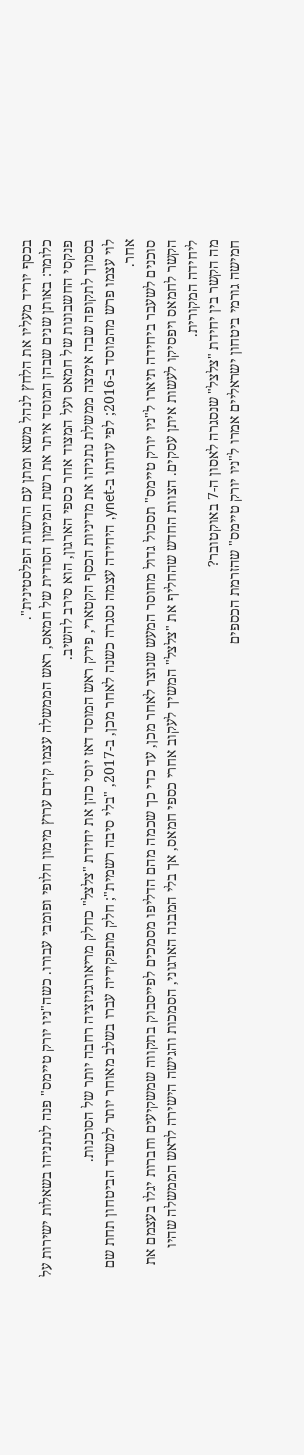בכסף יוריד מעליו את הלחץ לנהל משא ומתן עם הרשות הפלסטינית".
כלומר: באותן שנים שבהן המוסד איתר את רשת המימון הסודית של חמאס, ראש הממשלה עצמו קידם ערוץ מימון חלופי ופומבי עבורו. כשה"ניו יורק טיימס" פנה לנתניהו בשאלות ישירות על פנקסי החשבונות של חמאס ועל המצוד אחר כספי הארגון, הוא סירב להשיב.
בסמוך לתקופה שבה אימצה ממשלת נתניהו את מדיניות הכסף הקטארי, פירק ראש המוסד דאז יוסי כהן את יחידת "צלצל" כחלק מריאורגניזציה רחבה יותר של הסוכנות.
לוי עצמו פרש מהמוסד ב-2016; לפי עדותו ב-ynet, היחידה עצמה נסגרה כשנה לאחר מכן, ב-2017, "בלי סיבה רשמית"; חלק מתפקידיה עברו בשלב מאוחר יותר למשרד הביטחון תחת שם אחר.
סוכנים לשעבר ביחידה תיארו ל"ניו יורק טיימס" תסכול גדול מחוסר המעש שנוצר לאחר מכן, עד כדי כך שכמה מהם הדליפו מסמכים לפייסבוק בתקווה שמשקיעים וחברות יגלו בעצמם את הקשר לחמאס ויפסיקו לעשות איתן עסקים. הצוות החדש שהחליף את "צלצל" המשיך לעקוב אחרי כספי חמאס, אך בלי המבנה הארגוני, הסמכות והגישה הישירה לראש הממשלה שהיו ליחידה המקורית.
מה הקשר בין יחידת "צלצל" שנסגרה לאסון ה-7 באוקטובר?
חמישה גורמי ביטחון ישראליים אמרו ל"ניו יורק טיימס" שהזרמת הכספים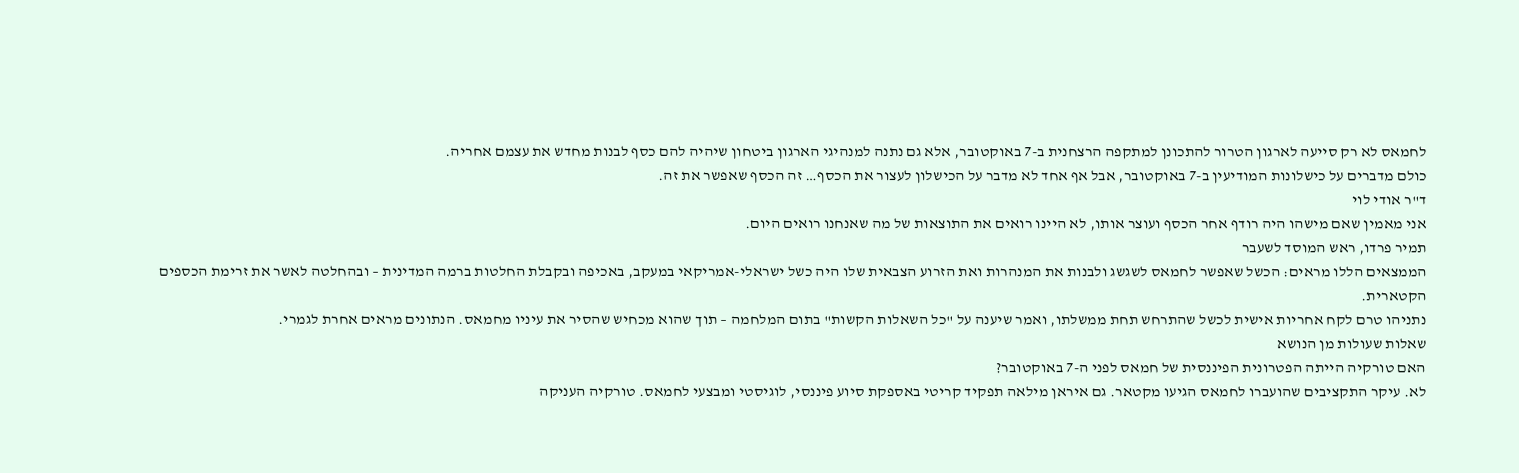לחמאס לא רק סייעה לארגון הטרור להתכונן למתקפה הרצחנית ב-7 באוקטובר, אלא גם נתנה למנהיגי הארגון ביטחון שיהיה להם כסף לבנות מחדש את עצמם אחריה.
כולם מדברים על כישלונות המודיעין ב-7 באוקטובר, אבל אף אחד לא מדבר על הכישלון לעצור את הכסף… זה הכסף שאפשר את זה.
ד"ר אודי לוי
אני מאמין שאם מישהו היה רודף אחר הכסף ועוצר אותו, לא היינו רואים את התוצאות של מה שאנחנו רואים היום.
תמיר פרדו, ראש המוסד לשעבר
הממצאים הללו מראים: הכשל שאפשר לחמאס לשגשג ולבנות את המנהרות ואת הזרוע הצבאית שלו היה כשל ישראלי-אמריקאי במעקב, באכיפה ובקבלת החלטות ברמה המדינית – ובהחלטה לאשר את זרימת הכספים הקטארית.
נתניהו טרם לקח אחריות אישית לכשל שהתרחש תחת ממשלתו, ואמר שיענה על "כל השאלות הקשות" בתום המלחמה – תוך שהוא מכחיש שהסיר את עיניו מחמאס. הנתונים מראים אחרת לגמרי.
שאלות שעולות מן הנושא
האם טורקיה הייתה הפטרונית הפיננסית של חמאס לפני ה-7 באוקטובר?
לא. עיקר התקציבים שהועברו לחמאס הגיעו מקטאר. גם איראן מילאה תפקיד קריטי באספקת סיוע פיננסי, לוגיסטי ומבצעי לחמאס. טורקיה העניקה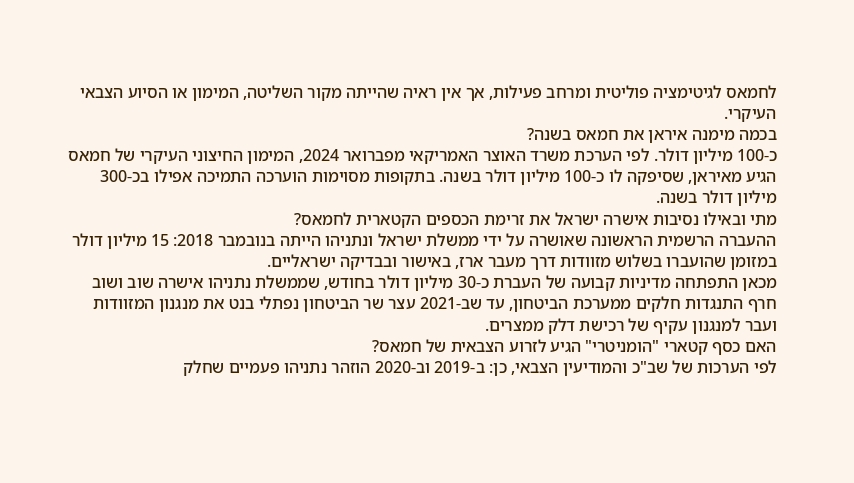לחמאס לגיטימציה פוליטית ומרחב פעילות, אך אין ראיה שהייתה מקור השליטה, המימון או הסיוע הצבאי העיקרי.
בכמה מימנה איראן את חמאס בשנה?
כ-100 מיליון דולר. לפי הערכת משרד האוצר האמריקאי מפברואר 2024, המימון החיצוני העיקרי של חמאס הגיע מאיראן, שסיפקה לו כ-100 מיליון דולר בשנה. בתקופות מסוימות הוערכה התמיכה אפילו בכ-300 מיליון דולר בשנה.
מתי ובאילו נסיבות אישרה ישראל את זרימת הכספים הקטארית לחמאס?
ההעברה הרשמית הראשונה שאושרה על ידי ממשלת ישראל ונתניהו הייתה בנובמבר 2018: 15 מיליון דולר במזומן שהועברו בשלוש מזוודות דרך מעבר ארז, באישור ובבדיקה ישראליים.
מכאן התפתחה מדיניות קבועה של העברת כ-30 מיליון דולר בחודש, שממשלת נתניהו אישרה שוב ושוב חרף התנגדות חלקים ממערכת הביטחון, עד שב-2021 עצר שר הביטחון נפתלי בנט את מנגנון המזוודות ועבר למנגנון עקיף של רכישת דלק ממצרים.
האם כסף קטארי "הומניטרי" הגיע לזרוע הצבאית של חמאס?
לפי הערכות של שב"כ והמודיעין הצבאי, כן: ב-2019 וב-2020 הוזהר נתניהו פעמיים שחלק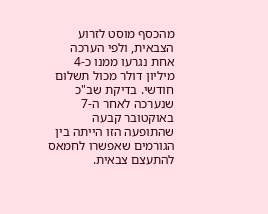מהכסף מוסט לזרוע הצבאית, ולפי הערכה אחת נגרעו ממנו כ-4 מיליון דולר מכול תשלום חודשי. בדיקת שב"כ שנערכה לאחר ה-7 באוקטובר קבעה שהתופעה הזו הייתה בין הגורמים שאפשרו לחמאס להתעצם צבאית.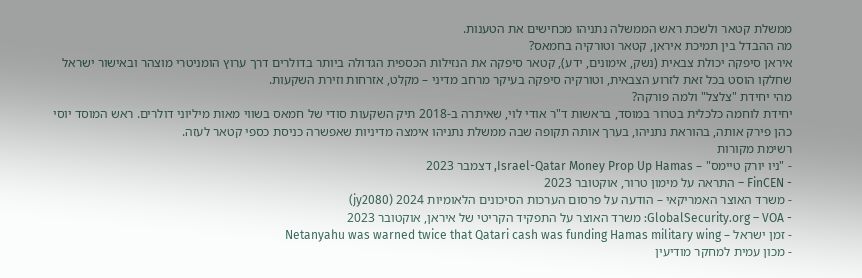ממשלת קטאר ולשכת ראש הממשלה נתניהו מכחישים את הטענות.
מה ההבדל בין תמיכת איראן, קטאר וטורקיה בחמאס?
איראן סיפקה יכולת צבאית (נשק, אימונים, ידע), קטאר סיפקה את הנזילות הכספית הגדולה ביותר בדולרים דרך ערוץ הומניטרי מוצהר ובאישור ישראל שחלקו הוסט בכל זאת לזרוע הצבאית, וטורקיה סיפקה בעיקר מרחב מדיני – מקלט, אזרחות וזירת השקעות.
מהי יחידת "צלצל" ולמה פורקה?
יחידת לוחמה כלכלית בטרור במוסד, בראשות ד"ר אודי לוי, שאיתרה ב-2018 תיק השקעות סודי של חמאס בשווי מאות מיליוני דולרים. ראש המוסד יוסי כהן פירק אותה, בהוראת נתניהו, בערך אותה תקופה שבה ממשלת נתניהו אימצה מדיניות שאפשרה כניסת כספי קטאר לעזה.
רשימת מקורות
- "ניו יורק טיימס" – Israel-Qatar Money Prop Up Hamas, דצמבר 2023
- FinCEN – התראה על מימון טרור, אוקטובר 2023
- משרד האוצר האמריקאי – הודעה על פרסום הערכות הסיכונים הלאומיות 2024 (jy2080)
- GlobalSecurity.org – VOA: משרד האוצר על התפקיד הקריטי של איראן, אוקטובר 2023
- זמן ישראל – Netanyahu was warned twice that Qatari cash was funding Hamas military wing
- מכון עמית למחקר מודיעין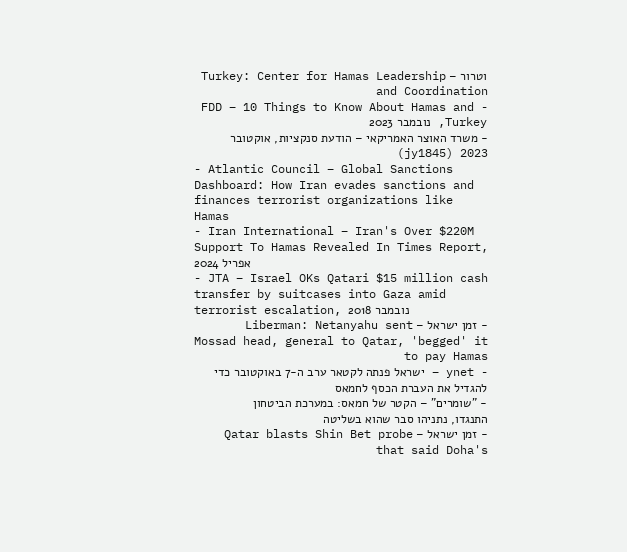וטרור – Turkey: Center for Hamas Leadership and Coordination
- FDD – 10 Things to Know About Hamas and Turkey, נובמבר 2023
- משרד האוצר האמריקאי – הודעת סנקציות, אוקטובר 2023 (jy1845)
- Atlantic Council – Global Sanctions Dashboard: How Iran evades sanctions and finances terrorist organizations like Hamas
- Iran International – Iran's Over $220M Support To Hamas Revealed In Times Report, אפריל 2024
- JTA – Israel OKs Qatari $15 million cash transfer by suitcases into Gaza amid terrorist escalation, נובמבר 2018
- זמן ישראל – Liberman: Netanyahu sent Mossad head, general to Qatar, 'begged' it to pay Hamas
- ynet – ישראל פנתה לקטאר ערב ה-7 באוקטובר כדי להגדיל את העברת הכסף לחמאס
- "שומרים" – הקטר של חמאס: במערכת הביטחון התנגדו, נתניהו סבר שהוא בשליטה
- זמן ישראל – Qatar blasts Shin Bet probe that said Doha's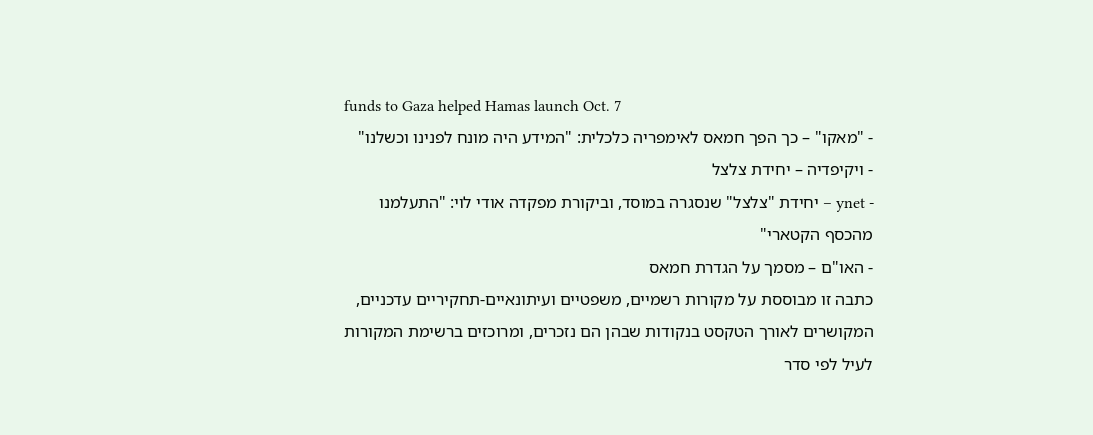funds to Gaza helped Hamas launch Oct. 7
- "מאקו" – כך הפך חמאס לאימפריה כלכלית: "המידע היה מונח לפנינו וכשלנו"
- ויקיפדיה – יחידת צלצל
- ynet – יחידת "צלצל" שנסגרה במוסד, וביקורת מפקדה אודי לוי: "התעלמנו מהכסף הקטארי"
- האו"ם – מסמך על הגדרת חמאס
כתבה זו מבוססת על מקורות רשמיים, משפטיים ועיתונאיים-תחקיריים עדכניים, המקושרים לאורך הטקסט בנקודות שבהן הם נזכרים, ומרוכזים ברשימת המקורות לעיל לפי סדר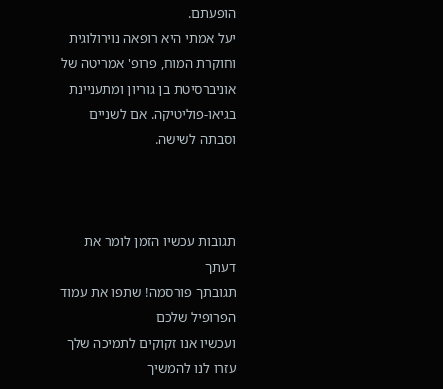הופעתם.
יעל אמתי היא רופאה נוירולוגית וחוקרת המוח, פרופ' אמריטה של אוניברסיטת בן גוריון ומתעניינת בגיאו-פוליטיקה. אם לשניים וסבתה לשישה.



תגובות עכשיו הזמן לומר את דעתך
תגובתך פורסמה! שתפו את עמוד הפרופיל שלכם
ועכשיו אנו זקוקים לתמיכה שלך עזרו לנו להמשיך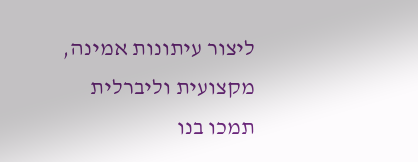ליצור עיתונות אמינה, מקצועית וליברלית
תמכו בנו